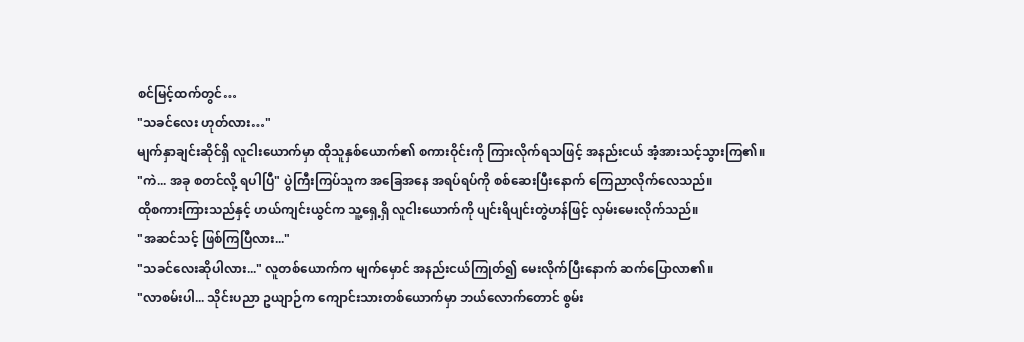စင်မြင့်ထက်တွင်…
"သခင်လေး ဟုတ်လား…"
မျက်နှာချင်းဆိုင်ရှိ လူငါးယောက်မှာ ထိုသူနှစ်ယောက်၏ စကားဝိုင်းကို ကြားလိုက်ရသဖြင့် အနည်းငယ် အံ့အားသင့်သွားကြ၏။
"ကဲ... အခု စတင်လို့ ရပါပြီ" ပွဲကြီးကြပ်သူက အခြေအနေ အရပ်ရပ်ကို စစ်ဆေးပြီးနောက် ကြေညာလိုက်လေသည်။
ထိုစကားကြားသည်နှင့် ဟယ်ကျင်းယွင်က သူ့ရှေ့ရှိ လူငါးယောက်ကို ပျင်းရိပျင်းတွဲဟန်ဖြင့် လှမ်းမေးလိုက်သည်။
"အဆင်သင့် ဖြစ်ကြပြီလား..."
"သခင်လေးဆိုပါလား..." လူတစ်ယောက်က မျက်မှောင် အနည်းငယ်ကြုတ်၍ မေးလိုက်ပြီးနောက် ဆက်ပြောလာ၏။
"လာစမ်းပါ... သိုင်းပညာ ဥယျာဉ်က ကျောင်းသားတစ်ယောက်မှာ ဘယ်လောက်တောင် စွမ်း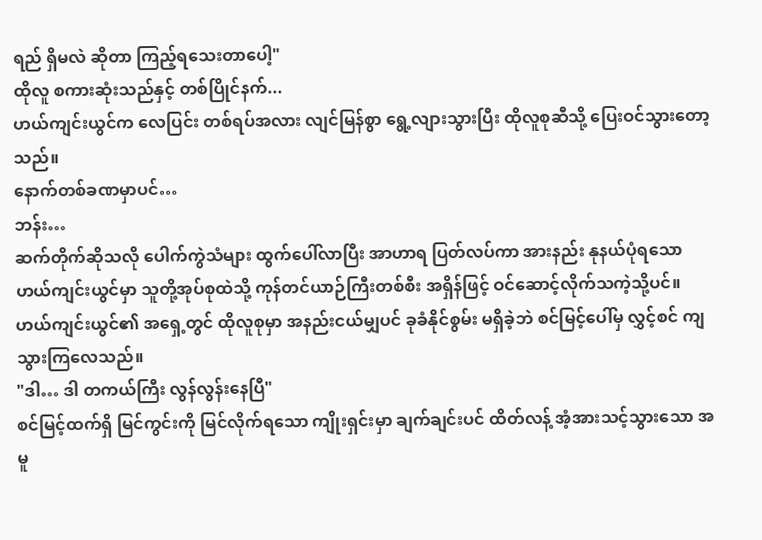ရည် ရှိမလဲ ဆိုတာ ကြည့်ရသေးတာပေါ့"
ထိုလူ စကားဆုံးသည်နှင့် တစ်ပြိုင်နက်...
ဟယ်ကျင်းယွင်က လေပြင်း တစ်ရပ်အလား လျင်မြန်စွာ ရွေ့လျားသွားပြီး ထိုလူစုဆီသို့ ပြေးဝင်သွားတော့သည်။
နောက်တစ်ခဏမှာပင်…
ဘန်း…
ဆက်တိုက်ဆိုသလို ပေါက်ကွဲသံများ ထွက်ပေါ်လာပြီး အာဟာရ ပြတ်လပ်ကာ အားနည်း နုနယ်ပုံရသော ဟယ်ကျင်းယွင်မှာ သူတို့အုပ်စုထဲသို့ ကုန်တင်ယာဉ်ကြီးတစ်စီး အရှိန်ဖြင့် ဝင်ဆောင့်လိုက်သကဲ့သို့ပင်။
ဟယ်ကျင်းယွင်၏ အရှေ့တွင် ထိုလူစုမှာ အနည်းငယ်မျှပင် ခုခံနိုင်စွမ်း မရှိခဲ့ဘဲ စင်မြင့်ပေါ်မှ လွှင့်စင် ကျသွားကြလေသည်။
"ဒါ… ဒါ တကယ်ကြီး လွန်လွန်းနေပြီ"
စင်မြင့်ထက်ရှိ မြင်ကွင်းကို မြင်လိုက်ရသော ကျိုးရှင်းမှာ ချက်ချင်းပင် ထိတ်လန့် အံ့အားသင့်သွားသော အမူ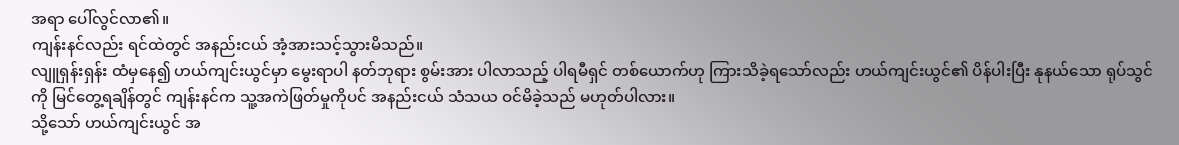အရာ ပေါ်လွင်လာ၏။
ကျန်းနင်လည်း ရင်ထဲတွင် အနည်းငယ် အံ့အားသင့်သွားမိသည်။
လျူရှန်းရှန်း ထံမှနေ၍ ဟယ်ကျင်းယွင်မှာ မွေးရာပါ နတ်ဘုရား စွမ်းအား ပါလာသည့် ပါရမီရှင် တစ်ယောက်ဟု ကြားသိခဲ့ရသော်လည်း ဟယ်ကျင်းယွင်၏ ပိန်ပါးပြီး နုနယ်သော ရုပ်သွင်ကို မြင်တွေ့ရချိန်တွင် ကျန်းနင်က သူ့အကဲဖြတ်မှုကိုပင် အနည်းငယ် သံသယ ဝင်မိခဲ့သည် မဟုတ်ပါလား။
သို့သော် ဟယ်ကျင်းယွင် အ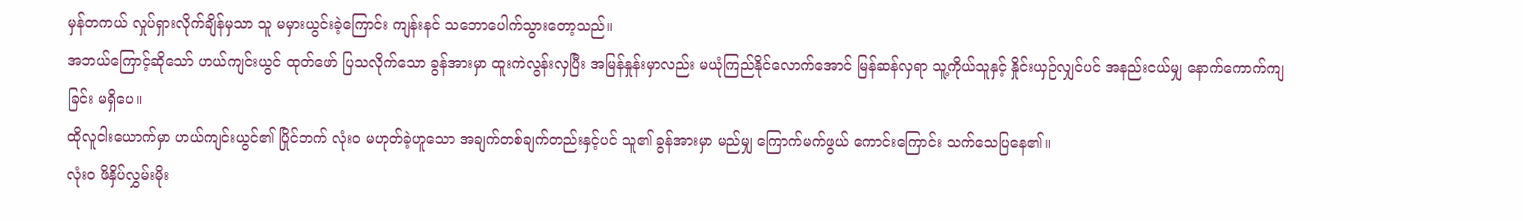မှန်တကယ် လှုပ်ရှားလိုက်ချိန်မှသာ သူ မမှားယွင်းခဲ့ကြောင်း ကျန်းနင် သဘောပေါက်သွားတော့သည်။
အဘယ်ကြောင့်ဆိုသော် ဟယ်ကျင်းယွင် ထုတ်ဖော် ပြသလိုက်သော ခွန်အားမှာ ထူးကဲလွန်းလှပြီး အမြန်နှုန်းမှာလည်း မယုံကြည်နိုင်လောက်အောင် မြန်ဆန်လှရာ သူ့ကိုယ်သူနှင့် နှိုင်းယှဉ်လျှင်ပင် အနည်းငယ်မျှ နောက်ကောက်ကျခြင်း မရှိပေ။
ထိုလူငါးယောက်မှာ ဟယ်ကျင်းယွင်၏ ပြိုင်ဘက် လုံးဝ မဟုတ်ခဲ့ဟူသော အချက်တစ်ချက်တည်းနှင့်ပင် သူ၏ ခွန်အားမှာ မည်မျှ ကြောက်မက်ဖွယ် ကောင်းကြောင်း သက်သေပြနေ၏။
လုံးဝ ဖိနှိပ်လွှမ်းမိုး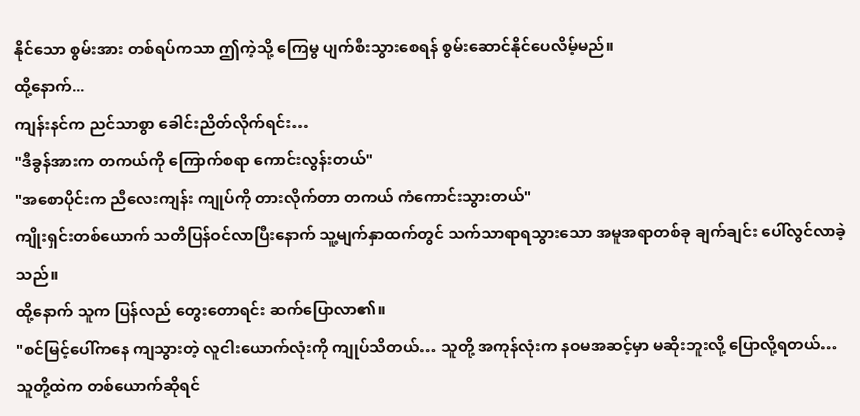နိုင်သော စွမ်းအား တစ်ရပ်ကသာ ဤကဲ့သို့ ကြေမွ ပျက်စီးသွားစေရန် စွမ်းဆောင်နိုင်ပေလိမ့်မည်။
ထို့နောက်...
ကျန်းနင်က ညင်သာစွာ ခေါင်းညိတ်လိုက်ရင်း…
"ဒီခွန်အားက တကယ်ကို ကြောက်စရာ ကောင်းလွန်းတယ်"
"အစောပိုင်းက ညီလေးကျန်း ကျုပ်ကို တားလိုက်တာ တကယ် ကံကောင်းသွားတယ်"
ကျိုးရှင်းတစ်ယောက် သတိပြန်ဝင်လာပြီးနောက် သူ့မျက်နှာထက်တွင် သက်သာရာရသွားသော အမူအရာတစ်ခု ချက်ချင်း ပေါ်လွင်လာခဲ့သည်။
ထို့နောက် သူက ပြန်လည် တွေးတောရင်း ဆက်ပြောလာ၏။
"စင်မြင့်ပေါ်ကနေ ကျသွားတဲ့ လူငါးယောက်လုံးကို ကျုပ်သိတယ်… သူတို့ အကုန်လုံးက နဝမအဆင့်မှာ မဆိုးဘူးလို့ ပြောလို့ရတယ်… သူတို့ထဲက တစ်ယောက်ဆိုရင်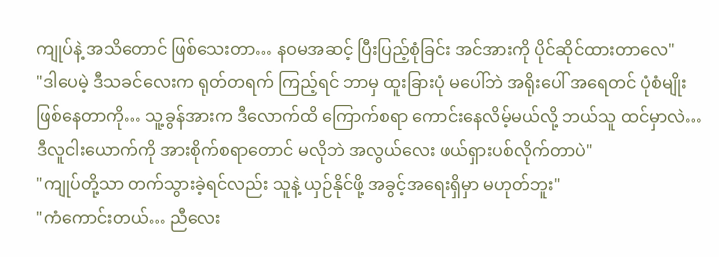ကျုပ်နဲ့ အသိတောင် ဖြစ်သေးတာ… နဝမအဆင့် ပြီးပြည့်စုံခြင်း အင်အားကို ပိုင်ဆိုင်ထားတာလေ"
"ဒါပေမဲ့ ဒီသခင်လေးက ရုတ်တရက် ကြည့်ရင် ဘာမှ ထူးခြားပုံ မပေါ်ဘဲ အရိုးပေါ် အရေတင် ပုံစံမျိုး ဖြစ်နေတာကို… သူ့ခွန်အားက ဒီလောက်ထိ ကြောက်စရာ ကောင်းနေလိမ့်မယ်လို့ ဘယ်သူ ထင်မှာလဲ… ဒီလူငါးယောက်ကို အားစိုက်စရာတောင် မလိုဘဲ အလွယ်လေး ဖယ်ရှားပစ်လိုက်တာပဲ"
"ကျုပ်တို့သာ တက်သွားခဲ့ရင်လည်း သူနဲ့ ယှဉ်နိုင်ဖို့ အခွင့်အရေးရှိမှာ မဟုတ်ဘူး"
"ကံကောင်းတယ်… ညီလေး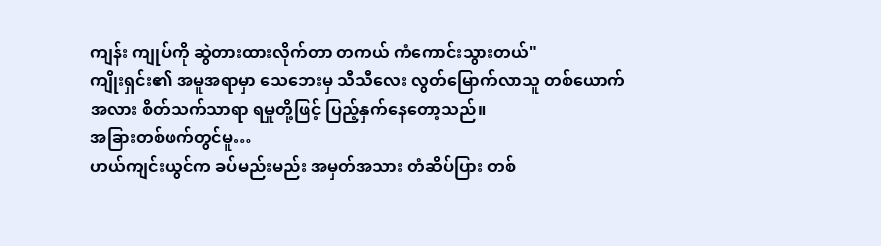ကျန်း ကျုပ်ကို ဆွဲတားထားလိုက်တာ တကယ် ကံကောင်းသွားတယ်"
ကျိုးရှင်း၏ အမူအရာမှာ သေဘေးမှ သီသီလေး လွတ်မြောက်လာသူ တစ်ယောက်အလား စိတ်သက်သာရာ ရမှုတို့ဖြင့် ပြည့်နှက်နေတော့သည်။
အခြားတစ်ဖက်တွင်မူ…
ဟယ်ကျင်းယွင်က ခပ်မည်းမည်း အမှတ်အသား တံဆိပ်ပြား တစ်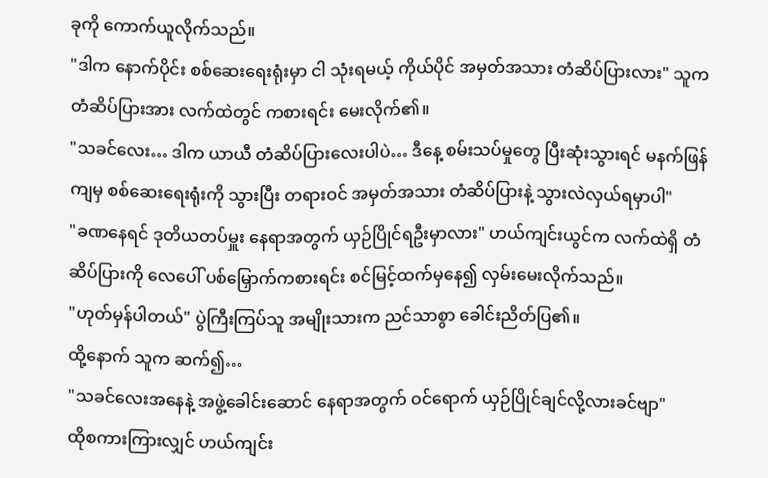ခုကို ကောက်ယူလိုက်သည်။
"ဒါက နောက်ပိုင်း စစ်ဆေးရေးရုံးမှာ ငါ သုံးရမယ့် ကိုယ်ပိုင် အမှတ်အသား တံဆိပ်ပြားလား" သူက တံဆိပ်ပြားအား လက်ထဲတွင် ကစားရင်း မေးလိုက်၏။
"သခင်လေး… ဒါက ယာယီ တံဆိပ်ပြားလေးပါပဲ… ဒီနေ့ စမ်းသပ်မှုတွေ ပြီးဆုံးသွားရင် မနက်ဖြန်ကျမှ စစ်ဆေးရေးရုံးကို သွားပြီး တရားဝင် အမှတ်အသား တံဆိပ်ပြားနဲ့ သွားလဲလှယ်ရမှာပါ"
"ခဏနေရင် ဒုတိယတပ်မှူး နေရာအတွက် ယှဉ်ပြိုင်ရဦးမှာလား" ဟယ်ကျင်းယွင်က လက်ထဲရှိ တံဆိပ်ပြားကို လေပေါ် ပစ်မြှောက်ကစားရင်း စင်မြင့်ထက်မှနေ၍ လှမ်းမေးလိုက်သည်။
"ဟုတ်မှန်ပါတယ်" ပွဲကြီးကြပ်သူ အမျိုးသားက ညင်သာစွာ ခေါင်းညိတ်ပြ၏။
ထို့နောက် သူက ဆက်၍…
"သခင်လေးအနေနဲ့ အဖွဲ့ခေါင်းဆောင် နေရာအတွက် ဝင်ရောက် ယှဉ်ပြိုင်ချင်လို့လားခင်ဗျာ"
ထိုစကားကြားလျှင် ဟယ်ကျင်း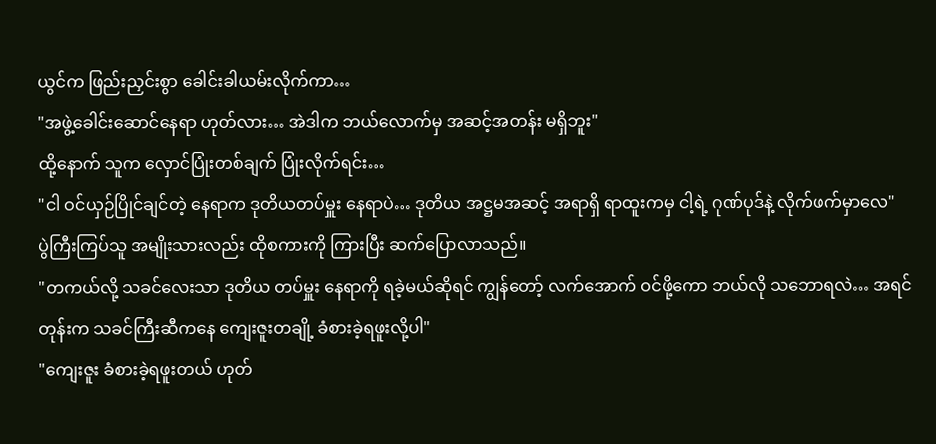ယွင်က ဖြည်းညှင်းစွာ ခေါင်းခါယမ်းလိုက်ကာ…
"အဖွဲ့ခေါင်းဆောင်နေရာ ဟုတ်လား… အဲဒါက ဘယ်လောက်မှ အဆင့်အတန်း မရှိဘူး"
ထို့နောက် သူက လှောင်ပြုံးတစ်ချက် ပြုံးလိုက်ရင်း…
"ငါ ဝင်ယှဉ်ပြိုင်ချင်တဲ့ နေရာက ဒုတိယတပ်မှူး နေရာပဲ… ဒုတိယ အဋ္ဌမအဆင့် အရာရှိ ရာထူးကမှ ငါ့ရဲ့ ဂုဏ်ပုဒ်နဲ့ လိုက်ဖက်မှာလေ"
ပွဲကြီးကြပ်သူ အမျိုးသားလည်း ထိုစကားကို ကြားပြီး ဆက်ပြောလာသည်။
"တကယ်လို့ သခင်လေးသာ ဒုတိယ တပ်မှူး နေရာကို ရခဲ့မယ်ဆိုရင် ကျွန်တော့် လက်အောက် ဝင်ဖို့ကော ဘယ်လို သဘောရလဲ… အရင်တုန်းက သခင်ကြီးဆီကနေ ကျေးဇူးတချို့ ခံစားခဲ့ရဖူးလို့ပါ"
"ကျေးဇူး ခံစားခဲ့ရဖူးတယ် ဟုတ်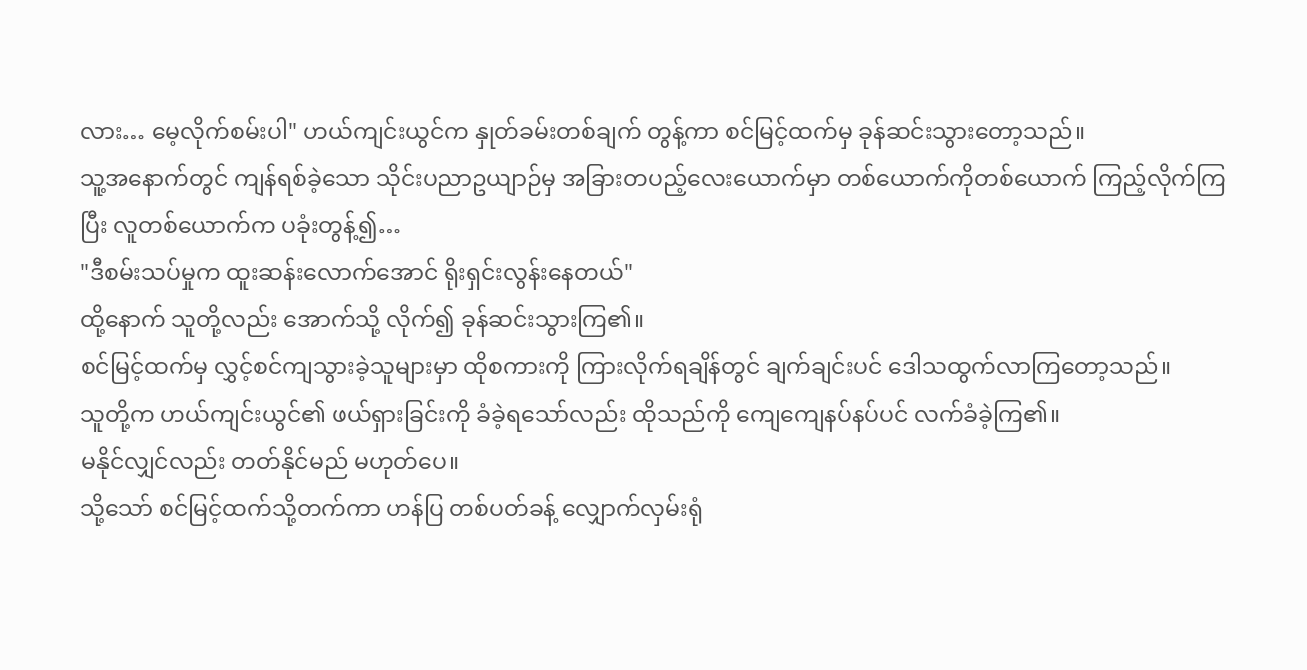လား… မေ့လိုက်စမ်းပါ" ဟယ်ကျင်းယွင်က နှုတ်ခမ်းတစ်ချက် တွန့်ကာ စင်မြင့်ထက်မှ ခုန်ဆင်းသွားတော့သည်။
သူ့အနောက်တွင် ကျန်ရစ်ခဲ့သော သိုင်းပညာဥယျာဉ်မှ အခြားတပည့်လေးယောက်မှာ တစ်ယောက်ကိုတစ်ယောက် ကြည့်လိုက်ကြပြီး လူတစ်ယောက်က ပခုံးတွန့်၍…
"ဒီစမ်းသပ်မှုက ထူးဆန်းလောက်အောင် ရိုးရှင်းလွန်းနေတယ်"
ထို့နောက် သူတို့လည်း အောက်သို့ လိုက်၍ ခုန်ဆင်းသွားကြ၏။
စင်မြင့်ထက်မှ လွှင့်စင်ကျသွားခဲ့သူများမှာ ထိုစကားကို ကြားလိုက်ရချိန်တွင် ချက်ချင်းပင် ဒေါသထွက်လာကြတော့သည်။
သူတို့က ဟယ်ကျင်းယွင်၏ ဖယ်ရှားခြင်းကို ခံခဲ့ရသော်လည်း ထိုသည်ကို ကျေကျေနပ်နပ်ပင် လက်ခံခဲ့ကြ၏။
မနိုင်လျှင်လည်း တတ်နိုင်မည် မဟုတ်ပေ။
သို့သော် စင်မြင့်ထက်သို့တက်ကာ ဟန်ပြ တစ်ပတ်ခန့် လျှောက်လှမ်းရုံ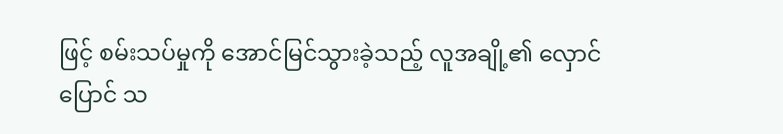ဖြင့် စမ်းသပ်မှုကို အောင်မြင်သွားခဲ့သည့် လူအချို့၏ လှောင်ပြောင် သ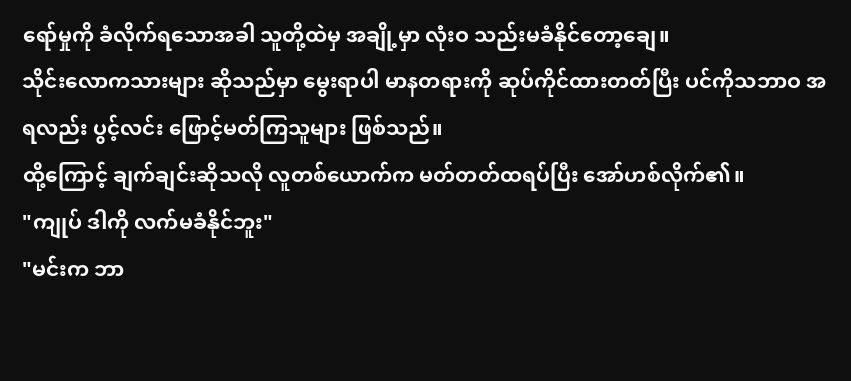ရော်မှုကို ခံလိုက်ရသောအခါ သူတို့ထဲမှ အချို့မှာ လုံးဝ သည်းမခံနိုင်တော့ချေ။
သိုင်းလောကသားများ ဆိုသည်မှာ မွေးရာပါ မာနတရားကို ဆုပ်ကိုင်ထားတတ်ပြီး ပင်ကိုသဘာဝ အရလည်း ပွင့်လင်း ဖြောင့်မတ်ကြသူများ ဖြစ်သည်။
ထို့ကြောင့် ချက်ချင်းဆိုသလို လူတစ်ယောက်က မတ်တတ်ထရပ်ပြီး အော်ဟစ်လိုက်၏။
"ကျုပ် ဒါကို လက်မခံနိုင်ဘူး"
"မင်းက ဘာ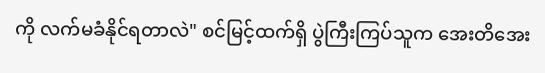ကို လက်မခံနိုင်ရတာလဲ" စင်မြင့်ထက်ရှိ ပွဲကြီးကြပ်သူက အေးတိအေး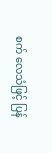စက် လေသံဖြင့် ပြန်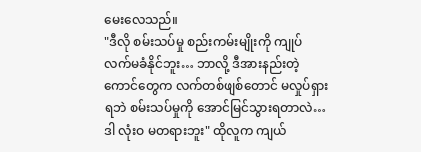မေးလေသည်။
"ဒီလို စမ်းသပ်မှု စည်းကမ်းမျိုးကို ကျုပ် လက်မခံနိုင်ဘူး… ဘာလို့ ဒီအားနည်းတဲ့ ကောင်တွေက လက်တစ်ဖျစ်တောင် မလှုပ်ရှားရဘဲ စမ်းသပ်မှုကို အောင်မြင်သွားရတာလဲ… ဒါ လုံးဝ မတရားဘူး" ထိုလူက ကျယ်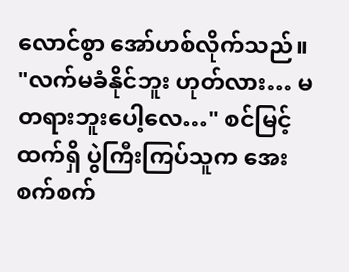လောင်စွာ အော်ဟစ်လိုက်သည်။
"လက်မခံနိုင်ဘူး ဟုတ်လား… မတရားဘူးပေါ့လေ…" စင်မြင့်ထက်ရှိ ပွဲကြီးကြပ်သူက အေးစက်စက်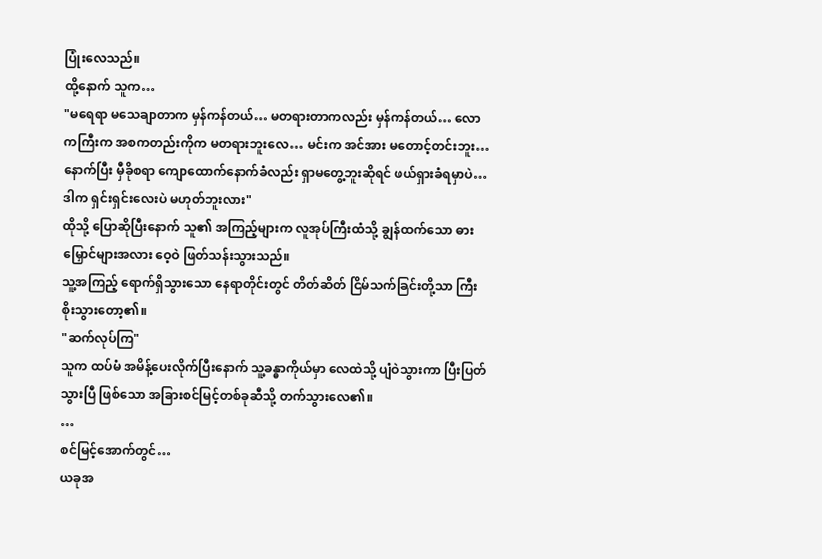ပြုံးလေသည်။
ထို့နောက် သူက…
"မရေရာ မသေချာတာက မှန်ကန်တယ်… မတရားတာကလည်း မှန်ကန်တယ်… လောကကြီးက အစကတည်းကိုက မတရားဘူးလေ… မင်းက အင်အား မတောင့်တင်းဘူး… နောက်ပြီး မှီခိုစရာ ကျောထောက်နောက်ခံလည်း ရှာမတွေ့ဘူးဆိုရင် ဖယ်ရှားခံရမှာပဲ… ဒါက ရှင်းရှင်းလေးပဲ မဟုတ်ဘူးလား"
ထိုသို့ ပြောဆိုပြီးနောက် သူ၏ အကြည့်များက လူအုပ်ကြီးထံသို့ ချွန်ထက်သော ဓားမြှောင်များအလား ဝေ့ဝဲ ဖြတ်သန်းသွားသည်။
သူ့အကြည့် ရောက်ရှိသွားသော နေရာတိုင်းတွင် တိတ်ဆိတ် ငြိမ်သက်ခြင်းတို့သာ ကြီးစိုးသွားတော့၏။
"ဆက်လုပ်ကြ"
သူက ထပ်မံ အမိန့်ပေးလိုက်ပြီးနောက် သူ့ခန္ဓာကိုယ်မှာ လေထဲသို့ ပျံဝဲသွားကာ ပြီးပြတ်သွားပြီ ဖြစ်သော အခြားစင်မြင့်တစ်ခုဆီသို့ တက်သွားလေ၏။
…
စင်မြင့်အောက်တွင်…
ယခုအ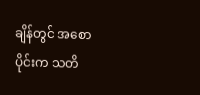ချိန်တွင် အစောပိုင်းက သတိ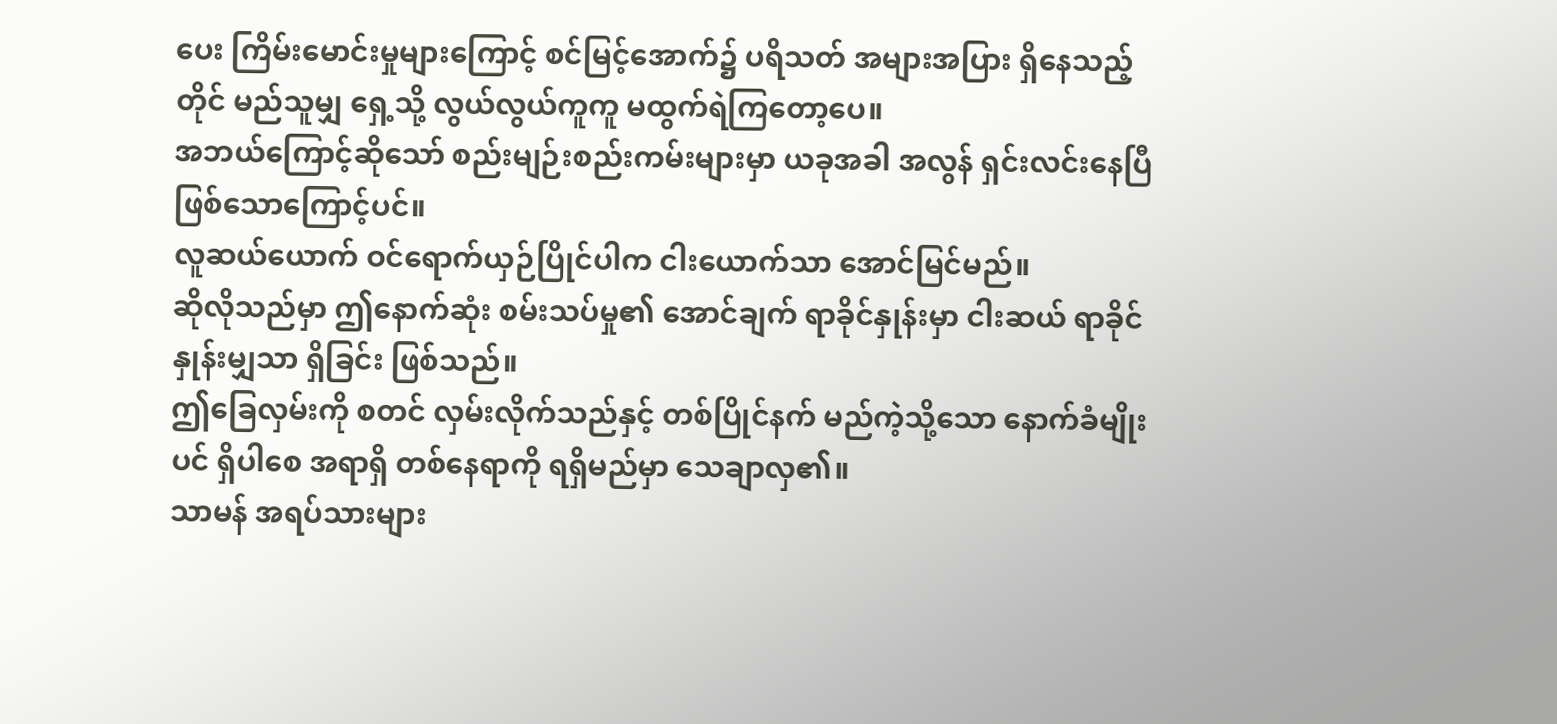ပေး ကြိမ်းမောင်းမှုများကြောင့် စင်မြင့်အောက်၌ ပရိသတ် အများအပြား ရှိနေသည့်တိုင် မည်သူမျှ ရှေ့သို့ လွယ်လွယ်ကူကူ မထွက်ရဲကြတော့ပေ။
အဘယ်ကြောင့်ဆိုသော် စည်းမျဉ်းစည်းကမ်းများမှာ ယခုအခါ အလွန် ရှင်းလင်းနေပြီ ဖြစ်သောကြောင့်ပင်။
လူဆယ်ယောက် ဝင်ရောက်ယှဉ်ပြိုင်ပါက ငါးယောက်သာ အောင်မြင်မည်။
ဆိုလိုသည်မှာ ဤနောက်ဆုံး စမ်းသပ်မှု၏ အောင်ချက် ရာခိုင်နှုန်းမှာ ငါးဆယ် ရာခိုင်နှုန်းမျှသာ ရှိခြင်း ဖြစ်သည်။
ဤခြေလှမ်းကို စတင် လှမ်းလိုက်သည်နှင့် တစ်ပြိုင်နက် မည်ကဲ့သို့သော နောက်ခံမျိုးပင် ရှိပါစေ အရာရှိ တစ်နေရာကို ရရှိမည်မှာ သေချာလှ၏။
သာမန် အရပ်သားများ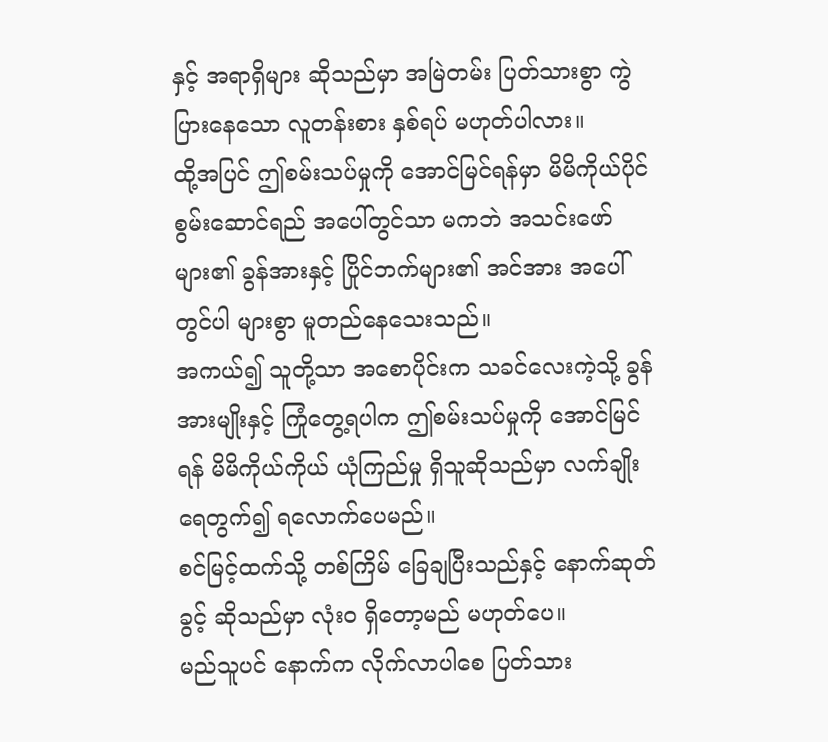နှင့် အရာရှိများ ဆိုသည်မှာ အမြဲတမ်း ပြတ်သားစွာ ကွဲပြားနေသော လူတန်းစား နှစ်ရပ် မဟုတ်ပါလား။
ထို့အပြင် ဤစမ်းသပ်မှုကို အောင်မြင်ရန်မှာ မိမိကိုယ်ပိုင် စွမ်းဆောင်ရည် အပေါ်တွင်သာ မကဘဲ အသင်းဖော်များ၏ ခွန်အားနှင့် ပြိုင်ဘက်များ၏ အင်အား အပေါ်တွင်ပါ များစွာ မူတည်နေသေးသည်။
အကယ်၍ သူတို့သာ အစောပိုင်းက သခင်လေးကဲ့သို့ ခွန်အားမျိုးနှင့် ကြုံတွေ့ရပါက ဤစမ်းသပ်မှုကို အောင်မြင်ရန် မိမိကိုယ်ကိုယ် ယုံကြည်မှု ရှိသူဆိုသည်မှာ လက်ချိုး ရေတွက်၍ ရလောက်ပေမည်။
စင်မြင့်ထက်သို့ တစ်ကြိမ် ခြေချပြီးသည်နှင့် နောက်ဆုတ်ခွင့် ဆိုသည်မှာ လုံးဝ ရှိတော့မည် မဟုတ်ပေ။
မည်သူပင် နောက်က လိုက်လာပါစေ ပြတ်သား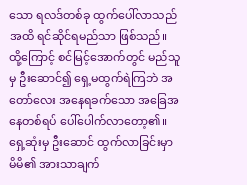သော ရလဒ်တစ်ခု ထွက်ပေါ်လာသည်အထိ ရင်ဆိုင်ရမည်သာ ဖြစ်သည်။
ထို့ကြောင့် စင်မြင့်အောက်တွင် မည်သူမှ ဦးဆောင်၍ ရှေ့မထွက်ရဲကြဘဲ အတော်လေး အနေရခက်သော အခြေအနေတစ်ရပ် ပေါ်ပေါက်လာတော့၏။
ရှေ့ဆုံးမှ ဦးဆောင် ထွက်လာခြင်းမှာ မိမိ၏ အားသာချက်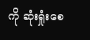ကို ဆုံးရှုံးစေ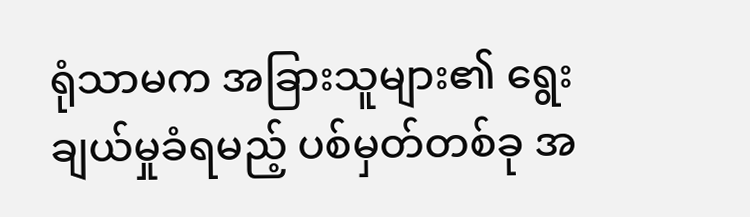ရုံသာမက အခြားသူများ၏ ရွေးချယ်မှုခံရမည့် ပစ်မှတ်တစ်ခု အ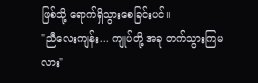ဖြစ်သို့ ရောက်ရှိသွားစေခြင်းပင်။
"ညီလေးကျန်း... ကျုပ်တို့ အခု တက်သွားကြမလား"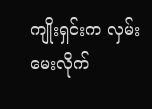ကျိုးရှင်းက လှမ်းမေးလိုက်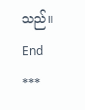သည်။
End
***